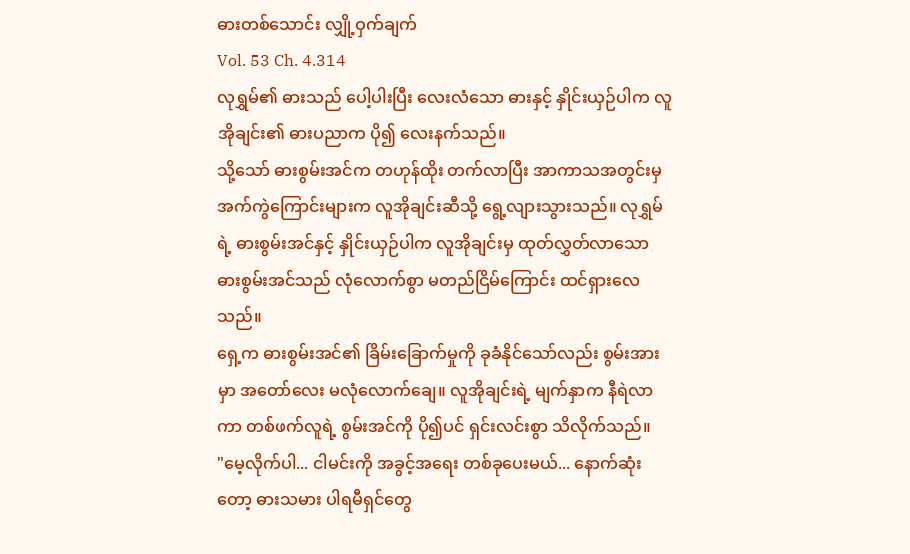ဓားတစ်သောင်း လျှို့ဝှက်ချက်
Vol. 53 Ch. 4.314
လုရွှမ်၏ ဓားသည် ပေါ့ပါးပြီး လေးလံသော ဓားနှင့် နှိုင်းယှဉ်ပါက လူအိုချင်း၏ ဓားပညာက ပို၍ လေးနက်သည်။
သို့သော် ဓားစွမ်းအင်က တဟုန်ထိုး တက်လာပြီး အာကာသအတွင်းမှ အက်ကွဲကြောင်းများက လူအိုချင်းဆီသို့ ရွေ့လျားသွားသည်။ လုရွှမ်ရဲ့ ဓားစွမ်းအင်နှင့် နှိုင်းယှဉ်ပါက လူအိုချင်းမှ ထုတ်လွှတ်လာသော ဓားစွမ်းအင်သည် လုံလောက်စွာ မတည်ငြိမ်ကြောင်း ထင်ရှားလေသည်။
ရှေ့က ဓားစွမ်းအင်၏ ခြိမ်းခြောက်မှုကို ခုခံနိုင်သော်လည်း စွမ်းအားမှာ အတော်လေး မလုံလောက်ချေ။ လူအိုချင်းရဲ့ မျက်နှာက နီရဲလာကာ တစ်ဖက်လူရဲ့ စွမ်းအင်ကို ပို၍ပင် ရှင်းလင်းစွာ သိလိုက်သည်။
"မေ့လိုက်ပါ... ငါမင်းကို အခွင့်အရေး တစ်ခုပေးမယ်... နောက်ဆုံးတော့ ဓားသမား ပါရမီရှင်တွေ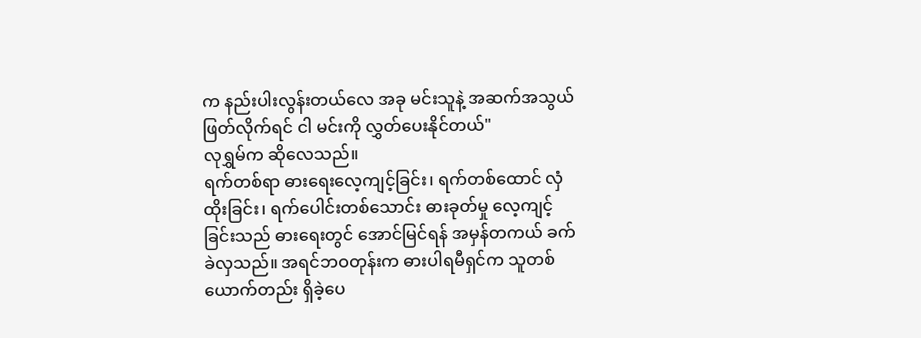က နည်းပါးလွန်းတယ်လေ အခု မင်းသူနဲ့ အဆက်အသွယ် ဖြတ်လိုက်ရင် ငါ မင်းကို လွှတ်ပေးနိုင်တယ်"
လုရွှမ်က ဆိုလေသည်။
ရက်တစ်ရာ ဓားရေးလေ့ကျင့်ခြင်း၊ ရက်တစ်ထောင် လှံထိုးခြင်း၊ ရက်ပေါင်းတစ်သောင်း ဓားခုတ်မှု လေ့ကျင့်ခြင်းသည် ဓားရေးတွင် အောင်မြင်ရန် အမှန်တကယ် ခက်ခဲလှသည်။ အရင်ဘဝတုန်းက ဓားပါရမီရှင်က သူတစ်ယောက်တည်း ရှိခဲ့ပေ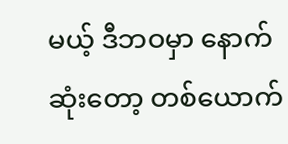မယ့် ဒီဘဝမှာ နောက်ဆုံးတော့ တစ်ယောက်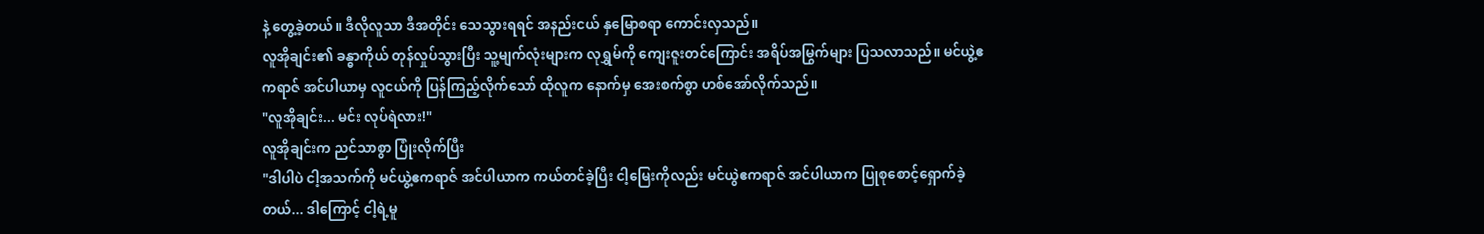နဲ့ တွေ့ခဲ့တယ်။ ဒီလိုလူသာ ဒီအတိုင်း သေသွားရရင် အနည်းငယ် နှမြောစရာ ကောင်းလှသည်။
လူအိုချင်း၏ ခန္ဓာကိုယ် တုန်လှုပ်သွားပြီး သူ့မျက်လုံးများက လုရွှမ်ကို ကျေးဇူးတင်ကြောင်း အရိပ်အမြွက်များ ပြသလာသည်။ မင်ယွဲ့ဧကရာဇ် အင်ပါယာမှ လူငယ်ကို ပြန်ကြည့်လိုက်သော် ထိုလူက နောက်မှ အေးစက်စွာ ဟစ်အော်လိုက်သည်။
"လူအိုချင်း... မင်း လုပ်ရဲလား!"
လူအိုချင်းက ညင်သာစွာ ပြုံးလိုက်ပြီး
"ဒါပါပဲ ငါ့အသက်ကို မင်ယွဲ့ဧကရာဇ် အင်ပါယာက ကယ်တင်ခဲ့ပြီး ငါ့မြေးကိုလည်း မင်ယွဲဧကရာဇ် အင်ပါယာက ပြုစုစောင့်ရှောက်ခဲ့တယ်... ဒါကြောင့် ငါ့ရဲ့မူ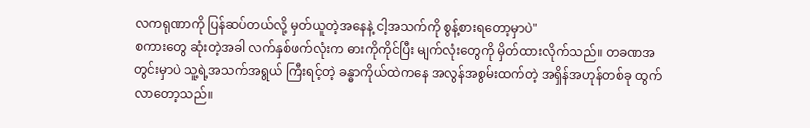လကရုဏာကို ပြန်ဆပ်တယ်လို့ မှတ်ယူတဲ့အနေနဲ့ ငါ့အသက်ကို စွန့်စားရတော့မှာပဲ"
စကားတွေ ဆုံးတဲ့အခါ လက်နှစ်ဖက်လုံးက ဓားကိုကိုင်ပြီး မျက်လုံးတွေကို မှိတ်ထားလိုက်သည်။ တခဏအတွင်းမှာပဲ သူ့ရဲ့အသက်အရွယ် ကြီးရင့်တဲ့ ခန္ဓာကိုယ်ထဲကနေ အလွန်အစွမ်းထက်တဲ့ အရှိန်အဟုန်တစ်ခု ထွက်လာတော့သည်။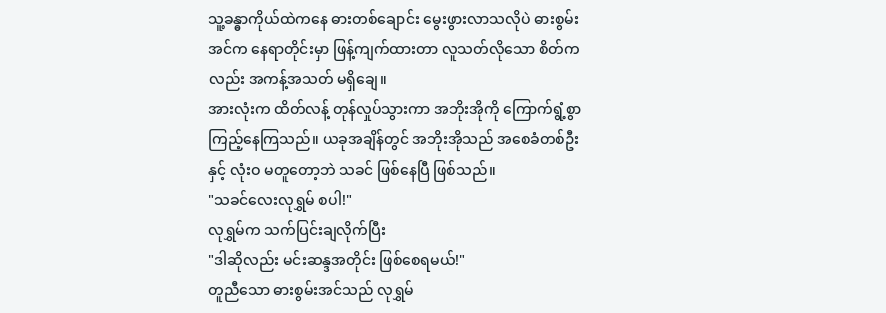သူ့ခန္ဓာကိုယ်ထဲကနေ ဓားတစ်ချောင်း မွေးဖွားလာသလိုပဲ ဓားစွမ်းအင်က နေရာတိုင်းမှာ ဖြန့်ကျက်ထားတာ လူသတ်လိုသော စိတ်ကလည်း အကန့်အသတ် မရှိချေ။
အားလုံးက ထိတ်လန့် တုန်လှုပ်သွားကာ အဘိုးအိုကို ကြောက်ရွံ့စွာ ကြည့်နေကြသည်။ ယခုအချိန်တွင် အဘိုးအိုသည် အစေခံတစ်ဦးနှင့် လုံးဝ မတူတော့ဘဲ သခင် ဖြစ်နေပြီ ဖြစ်သည်။
"သခင်လေးလုရွှမ် စပါ!"
လုရွှမ်က သက်ပြင်းချလိုက်ပြီး
"ဒါဆိုလည်း မင်းဆန္ဒအတိုင်း ဖြစ်စေရမယ်!"
တူညီသော ဓားစွမ်းအင်သည် လုရွှမ်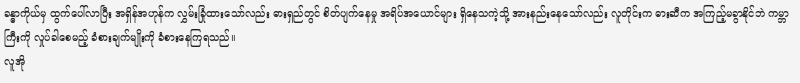ခန္ဓာကိုယ်မှ ထွက်ပေါ်လာပြီး အရှိန်အဟုန်က လွှမ်းခြုံထားသော်လည်း ဓားရှည်တွင် စိတ်ပျက်နေမှု အရိပ်အယောင်များ ရှိနေသကဲ့သို့ အားနည်းနေသော်လည်း လူတိုင်းက ဓားဆီက အကြည့်မခွာနိုင်ဘဲ ကမ္ဘာကြီးကို လှုပ်ခါစေမည့် ခံစားချက်မျိုးကို ခံစားနေကြရသည်။
လူအို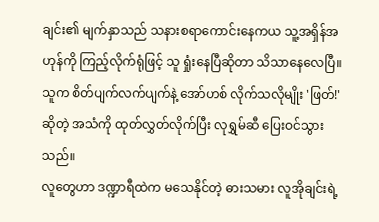ချင်း၏ မျက်နှာသည် သနားစရာကောင်းနေကယ သူ့အရှိန်အဟုန်ကို ကြည့်လိုက်ရုံဖြင့် သူ ရှုံးနေပြီဆိုတာ သိသာနေလေပြီ။
သူက စိတ်ပျက်လက်ပျက်နဲ့ အော်ဟစ် လိုက်သလိုမျိုး 'ဖြတ်!' ဆိုတဲ့ အသံကို ထုတ်လွှတ်လိုက်ပြီး လုရွှမ်ဆီ ပြေးဝင်သွားသည်။
လူတွေဟာ ဒဏ္ဍာရီထဲက မသေနိုင်တဲ့ ဓားသမား လူအိုချင်းရဲ့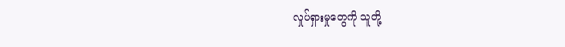လှုပ်ရှားမှုတွေကို သူတို့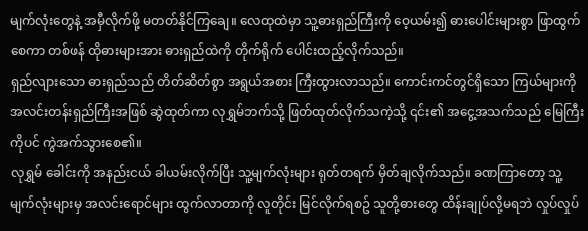မျက်လုံးတွေနဲ့ အမှီလိုက်ဖို့ မတတ်နိုင်ကြချေ။ လေထုထဲမှာ သူ့ဓားရှည်ကြီးကို ဝေ့ယမ်း၍ ဓားပေါင်းများစွာ ဖြာထွက်စေကာ တစ်ဖန် ထိုဓားများအား ဓားရှည်ထဲကို တိုက်ရိုက် ပေါင်းထည့်လိုက်သည်။
ရှည်လျားသော ဓားရှည်သည် တိတ်ဆိတ်စွာ အရွယ်အစား ကြီးထွားလာသည်။ ကောင်းကင်တွင်ရှိသော ကြယ်များကို အလင်းတန်းရှည်ကြီးအဖြစ် ဆွဲထုတ်ကာ လုရွှမ်ဘက်သို့ ဖြတ်ထုတ်လိုက်သကဲ့သို့ ၎င်း၏ အငွေ့အသက်သည် မြေကြီးကိုပင် ကွဲအက်သွားစေ၏။
လုရွှမ် ခေါင်းကို အနည်းငယ် ခါယမ်းလိုက်ပြီး သူ့မျက်လုံးများ ရုတ်တရက် မှိတ်ချလိုက်သည်။ ခဏကြာတော့ သူ့မျက်လုံးများမှ အလင်းရောင်များ ထွက်လာတာကို လူတိုင်း မြင်လိုက်ရစဥ် သူတို့ဓားတွေ ထိန်းချုပ်လို့မရဘဲ လှုပ်လှုပ်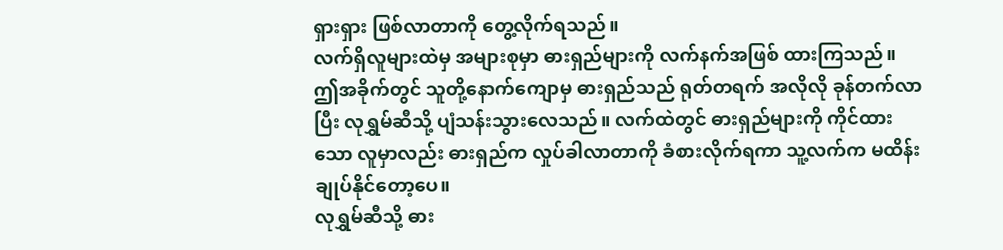ရှားရှား ဖြစ်လာတာကို တွေ့လိုက်ရသည်။
လက်ရှိလူများထဲမှ အများစုမှာ ဓားရှည်များကို လက်နက်အဖြစ် ထားကြသည်။ ဤအခိုက်တွင် သူတို့နောက်ကျောမှ ဓားရှည်သည် ရုတ်တရက် အလိုလို ခုန်တက်လာပြီး လုရွှမ်ဆီသို့ ပျံသန်းသွားလေသည်။ လက်ထဲတွင် ဓားရှည်များကို ကိုင်ထားသော လူမှာလည်း ဓားရှည်က လှုပ်ခါလာတာကို ခံစားလိုက်ရကာ သူ့လက်က မထိန်းချုပ်နိုင်တော့ပေ။
လုရွှမ်ဆီသို့ ဓား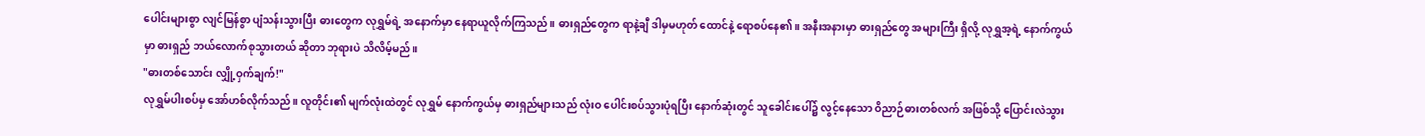ပေါင်းများစွာ လျင်မြန်စွာ ပျံသန်းသွားပြီး ဓားတွေက လုရွှမ်ရဲ့ အနောက်မှာ နေရာယူလိုက်ကြသည်။ ဓားရှည်တွေက ရာနဲ့ချီ ဒါမှမဟုတ် ထောင်နဲ့ ရောစပ်နေ၏။ အနီးအနားမှာ ဓားရှည်တွေ အများကြီး ရှိလို့ လုရွှအ့ရဲ့ နောက်ကွယ်မှာ ဓားရှည် ဘယ်လောက်စုသွားတယ် ဆိုတာ ဘုရားပဲ သိလိမ့်မည်။
"ဓားတစ်သောင်း လျှို့ဝှက်ချက်!"
လုရွှမ်ပါးစပ်မှ အော်ဟစ်လိုက်သည်။ လူတိုင်း၏ မျက်လုံးထဲတွင် လုရွှမ် နောက်ကွယ်မှ ဓားရှည်များသည် လုံးဝ ပေါင်းစပ်သွားပုံရပြီး နောက်ဆုံးတွင် သူခေါင်းပေါ်၌ လွင့်နေသော ဝိညာဉ်ဓားတစ်လက် အဖြစ်သို့ ပြောင်းလဲသွား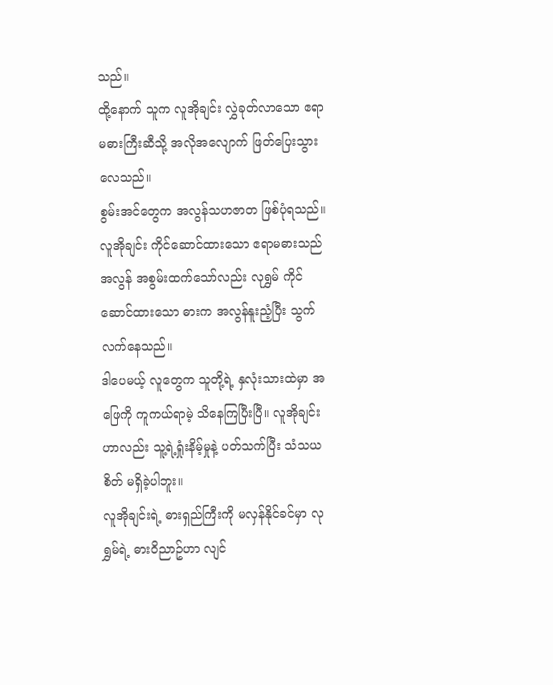သည်။
ထို့နောက် သူက လူအိုချင်း လွှဲခုတ်လာသော ဧရာမဓားကြီးဆီသို့ အလိုအလျောက် ဖြတ်ပြေးသွားလေသည်။
စွမ်းအင်တွေက အလွန်သဟဇာတ ဖြစ်ပုံရသည်။ လူအိုချင်း ကိုင်ဆောင်ထားသော ဧရာမဓားသည် အလွန် အစွမ်းထက်သော်လည်း လုရွှမ် ကိုင်ဆောင်ထားသော ဓားက အလွန်နူးညံ့ပြီး သွက်လက်နေသည်။
ဒါပေမယ့် လူတွေက သူတို့ရဲ့ နှလုံးသားထဲမှာ အဖြေကို ကူကယ်ရာမဲ့ သိနေကြပြီးပြီ။ လူအိုချင်းဟာလည်း သူ့ရဲ့ရှုံးနိမ့်မှုနဲ့ ပတ်သက်ပြီး သံသယစိတ် မရှိခဲ့ပါဘူး။
လူအိုချင်းရဲ့ ဓားရှည်ကြီးကို မလှန်နိုင်ခင်မှာ လုရွှမ်ရဲ့ ဓားဝိညာဥ်ဟာ လျင်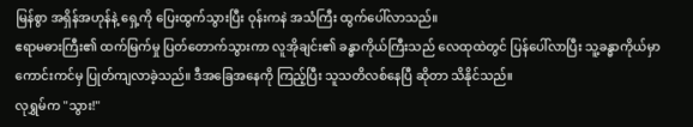မြန်စွာ အရှိန်အဟုန်နဲ့ ရှေ့ကို ပြေးထွက်သွားပြီး ဝုန်းကနဲ အသံကြီး ထွက်ပေါ်လာသည်။
ဧရာမဓားကြီး၏ ထက်မြက်မှု ပြတ်တောက်သွားကာ လူအိုချင်း၏ ခန္ဓာကိုယ်ကြီးသည် လေထုထဲတွင် ပြန်ပေါ်လာပြီး သူ့ခန္ဓာကိုယ်မှာ ကောင်းကင်မှ ပြုတ်ကျလာခဲ့သည်။ ဒီအခြေအနေကို ကြည့်ပြီး သူသတိလစ်နေပြီ ဆိုတာ သိနိုင်သည်။
လုရွှမ်က "သွား!"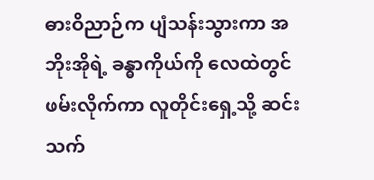ဓားဝိညာဉ်က ပျံသန်းသွားကာ အဘိုးအိုရဲ့ ခန္ဓာကိုယ်ကို လေထဲတွင် ဖမ်းလိုက်ကာ လူတိုင်းရှေ့သို့ ဆင်းသက်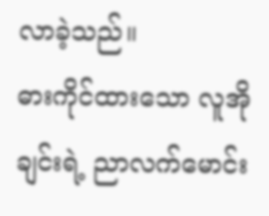လာခဲ့သည်။
ဓားကိုင်ထားသော လူအိုချင်းရဲ့ ညာလက်မောင်း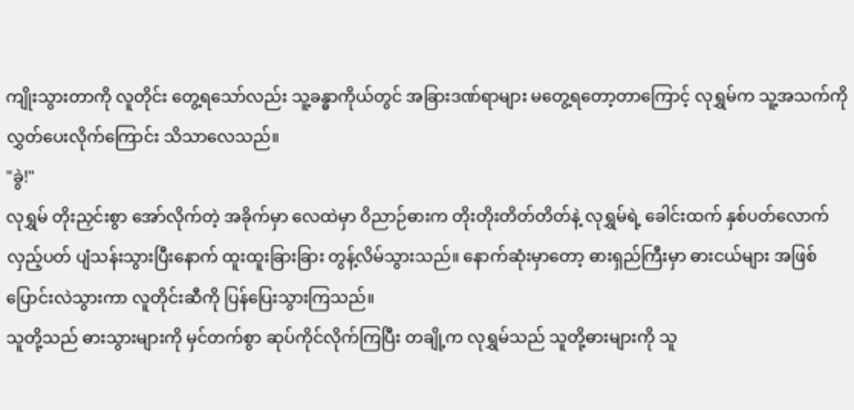ကျိုးသွားတာကို လူတိုင်း တွေ့ရသော်လည်း သူ့ခန္ဓာကိုယ်တွင် အခြားဒဏ်ရာများ မတွေ့ရတော့တာကြောင့် လုရွှမ်က သူ့အသက်ကို လွှတ်ပေးလိုက်ကြောင်း သိသာလေသည်။
"ခွဲ!"
လုရွှမ် တိုးညှင်းစွာ အော်လိုက်တဲ့ အခိုက်မှာ လေထဲမှာ ဝိညာဉ်ဓားက တိုးတိုးတိတ်တိတ်နဲ့ လုရွှမ်ရဲ့ ခေါင်းထက် နှစ်ပတ်လောက် လှည့်ပတ် ပျံသန်းသွားပြီးနောက် ထူးထူးခြားခြား တွန့်လိမ်သွားသည်။ နောက်ဆုံးမှာတော့ ဓားရှည်ကြီးမှာ ဓားငယ်များ အဖြစ် ပြောင်းလဲသွားကာ လူတိုင်းဆီကို ပြန်ပြေးသွားကြသည်။
သူတို့သည် ဓားသွားများကို မှင်တက်စွာ ဆုပ်ကိုင်လိုက်ကြပြီး တချို့က လုရွှမ်သည် သူတို့ဓားများကို သူ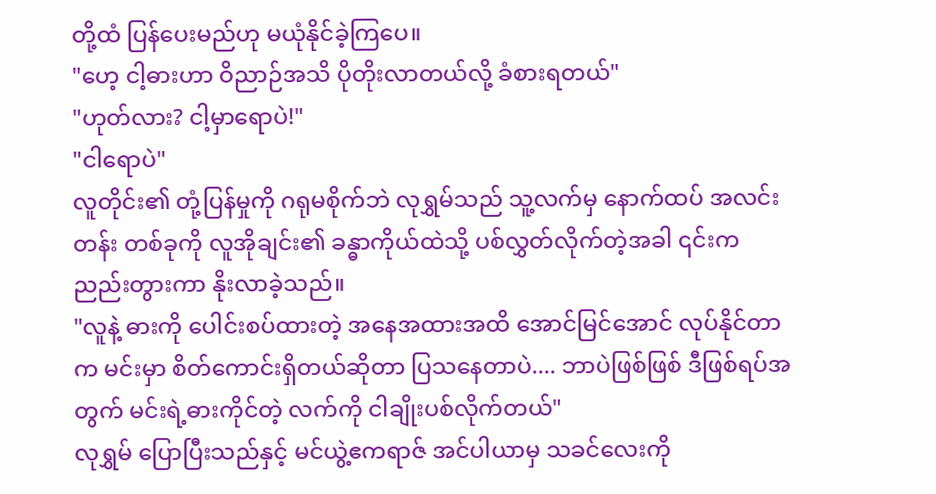တို့ထံ ပြန်ပေးမည်ဟု မယုံနိုင်ခဲ့ကြပေ။
"ဟေ့ ငါ့ဓားဟာ ဝိညာဉ်အသိ ပိုတိုးလာတယ်လို့ ခံစားရတယ်"
"ဟုတ်လား? ငါ့မှာရောပဲ!"
"ငါရောပဲ"
လူတိုင်း၏ တုံ့ပြန်မှုကို ဂရုမစိုက်ဘဲ လုရွှမ်သည် သူ့လက်မှ နောက်ထပ် အလင်းတန်း တစ်ခုကို လူအိုချင်း၏ ခန္ဓာကိုယ်ထဲသို့ ပစ်လွှတ်လိုက်တဲ့အခါ ၎င်းက ညည်းတွားကာ နိုးလာခဲ့သည်။
"လူနဲ့ ဓားကို ပေါင်းစပ်ထားတဲ့ အနေအထားအထိ အောင်မြင်အောင် လုပ်နိုင်တာက မင်းမှာ စိတ်ကောင်းရှိတယ်ဆိုတာ ပြသနေတာပဲ.... ဘာပဲဖြစ်ဖြစ် ဒီဖြစ်ရပ်အတွက် မင်းရဲ့ဓားကိုင်တဲ့ လက်ကို ငါချိုးပစ်လိုက်တယ်"
လုရွှမ် ပြောပြီးသည်နှင့် မင်ယွဲ့ဧကရာဇ် အင်ပါယာမှ သခင်လေးကို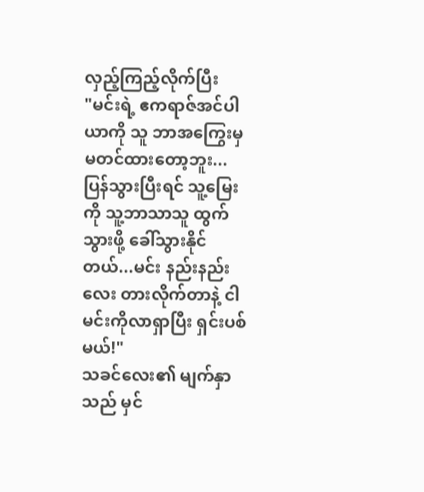လှည့်ကြည့်လိုက်ပြီး
"မင်းရဲ့ ဧကရာဇ်အင်ပါယာကို သူ ဘာအကြွေးမှ မတင်ထားတော့ဘူး... ပြန်သွားပြီးရင် သူ့မြေးကို သူ့ဘာသာသူ ထွက်သွားဖို့ ခေါ်သွားနိုင်တယ်...မင်း နည်းနည်းလေး တားလိုက်တာနဲ့ ငါ မင်းကိုလာရှာပြီး ရှင်းပစ်မယ်!"
သခင်လေး၏ မျက်နှာသည် မှင်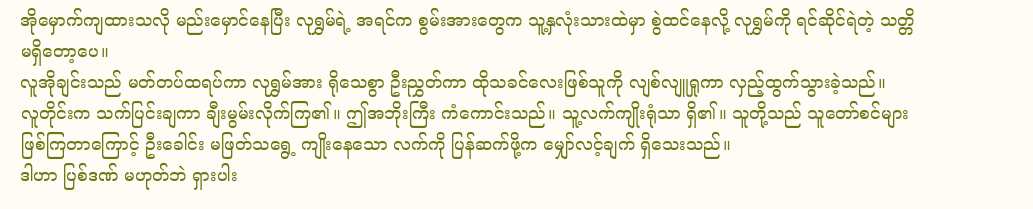အိုမှောက်ကျထားသလို မည်းမှောင်နေပြီး လုရွှမ်ရဲ့ အရင်က စွမ်းအားတွေက သူ့နှလုံးသားထဲမှာ စွဲထင်နေလို့ လုရွှမ်ကို ရင်ဆိုင်ရဲတဲ့ သတ္တိ မရှိတော့ပေ။
လူအိုချင်းသည် မတ်တပ်ထရပ်ကာ လုရွှမ်အား ရိုသေစွာ ဦးညွှတ်ကာ ထိုသခင်လေးဖြစ်သူကို လျစ်လျူရှုကာ လှည့်ထွက်သွားခဲ့သည်။
လူတိုင်းက သက်ပြင်းချကာ ချီးမွမ်းလိုက်ကြ၏။ ဤအဘိုးကြီး ကံကောင်းသည်။ သူ့လက်ကျိုးရုံသာ ရှိ၏။ သူတို့သည် သူတော်စင်များ ဖြစ်ကြတာကြောင့် ဦးခေါင်း မဖြတ်သရွေ့ ကျိုးနေသော လက်ကို ပြန်ဆက်ဖို့က မျှော်လင့်ချက် ရှိသေးသည်။
ဒါဟာ ပြစ်ဒဏ် မဟုတ်ဘဲ ရှားပါး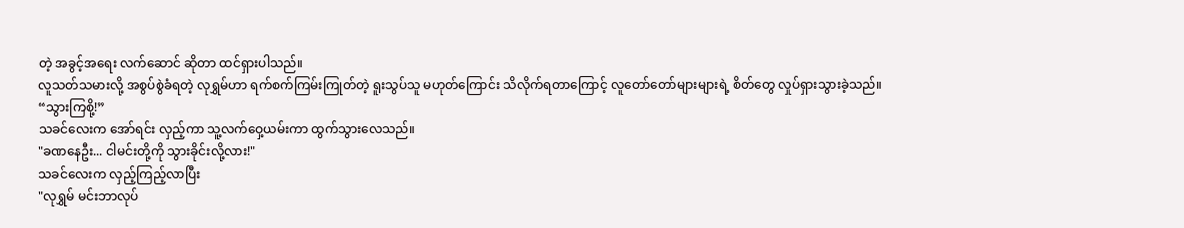တဲ့ အခွင့်အရေး လက်ဆောင် ဆိုတာ ထင်ရှားပါသည်။
လူသတ်သမားလို့ အစွပ်စွဲခံရတဲ့ လုရွှမ်ဟာ ရက်စက်ကြမ်းကြုတ်တဲ့ ရူးသွပ်သူ မဟုတ်ကြောင်း သိလိုက်ရတာကြောင့် လူတော်တော်များများရဲ့ စိတ်တွေ လှုပ်ရှားသွားခဲ့သည်။
“သွားကြစို့!”
သခင်လေးက အော်ရင်း လှည့်ကာ သူ့လက်ဝှေ့ယမ်းကာ ထွက်သွားလေသည်။
"ခဏနေဦး... ငါမင်းတို့ကို သွားခိုင်းလို့လား!"
သခင်လေးက လှည့်ကြည့်လာပြီး
"လုရွှမ် မင်းဘာလုပ်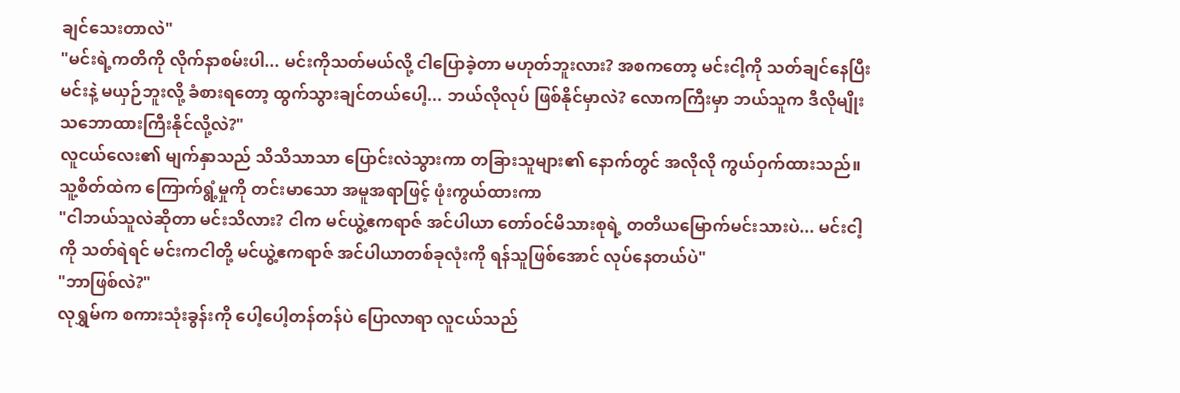ချင်သေးတာလဲ"
"မင်းရဲ့ကတိကို လိုက်နာစမ်းပါ... မင်းကိုသတ်မယ်လို့ ငါပြောခဲ့တာ မဟုတ်ဘူးလား? အစကတော့ မင်းငါ့ကို သတ်ချင်နေပြီး မင်းနဲ့ မယှဉ်ဘူးလို့ ခံစားရတော့ ထွက်သွားချင်တယ်ပေါ့... ဘယ်လိုလုပ် ဖြစ်နိုင်မှာလဲ? လောကကြီးမှာ ဘယ်သူက ဒီလိုမျိုး သဘောထားကြီးနိုင်လို့လဲ?"
လူငယ်လေး၏ မျက်နှာသည် သိသိသာသာ ပြောင်းလဲသွားကာ တခြားသူများ၏ နောက်တွင် အလိုလို ကွယ်ဝှက်ထားသည်။ သူ့စိတ်ထဲက ကြောက်ရွံ့မှုကို တင်းမာသော အမူအရာဖြင့် ဖုံးကွယ်ထားကာ
"ငါဘယ်သူလဲဆိုတာ မင်းသိလား? ငါက မင်ယွဲ့ဧကရာဇ် အင်ပါယာ တော်ဝင်မိသားစုရဲ့ တတိယမြောက်မင်းသားပဲ... မင်းငါ့ကို သတ်ရဲရင် မင်းကငါတို့ မင်ယွဲ့ဧကရာဇ် အင်ပါယာတစ်ခုလုံးကို ရန်သူဖြစ်အောင် လုပ်နေတယ်ပဲ"
"ဘာဖြစ်လဲ?"
လုရွှမ်က စကားသုံးခွန်းကို ပေါ့ပေါ့တန်တန်ပဲ ပြောလာရာ လူငယ်သည်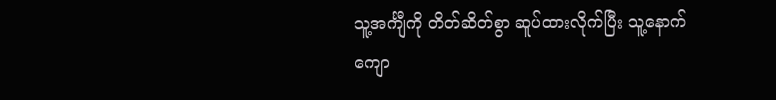သူ့အင်္ကျီကို တိတ်ဆိတ်စွာ ဆူပ်ထားလိုက်ပြီး သူ့နောက်ကျော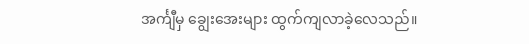အင်္ကျီမှ ချွေးအေးများ ထွက်ကျလာခဲ့လေသည်။